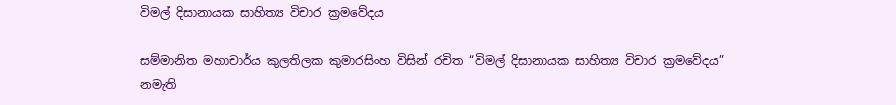විමල් දිසානායක සාහිත්‍ය විචාර ක්‍රමවේදය

සම්මානිත මහාචාර්ය කුලතිලක කුමාරසිංහ විසින් රචිත “විමල් දිසානායක සාහිත්‍ය විචාර ක්‍රමවේදය” නමැති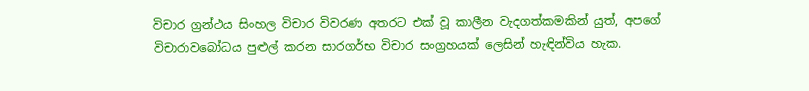විචාර ග්‍රන්ථය සිංහල විචාර විවරණ අතරට එක් වූ කාලීන වැදගත්කමකින් යුත්, අපගේ විචාරාවබෝධය පුළුල් කරන සාරගර්භ විචාර සංග්‍රහයක් ලෙසින් හැඳින්විය හැක.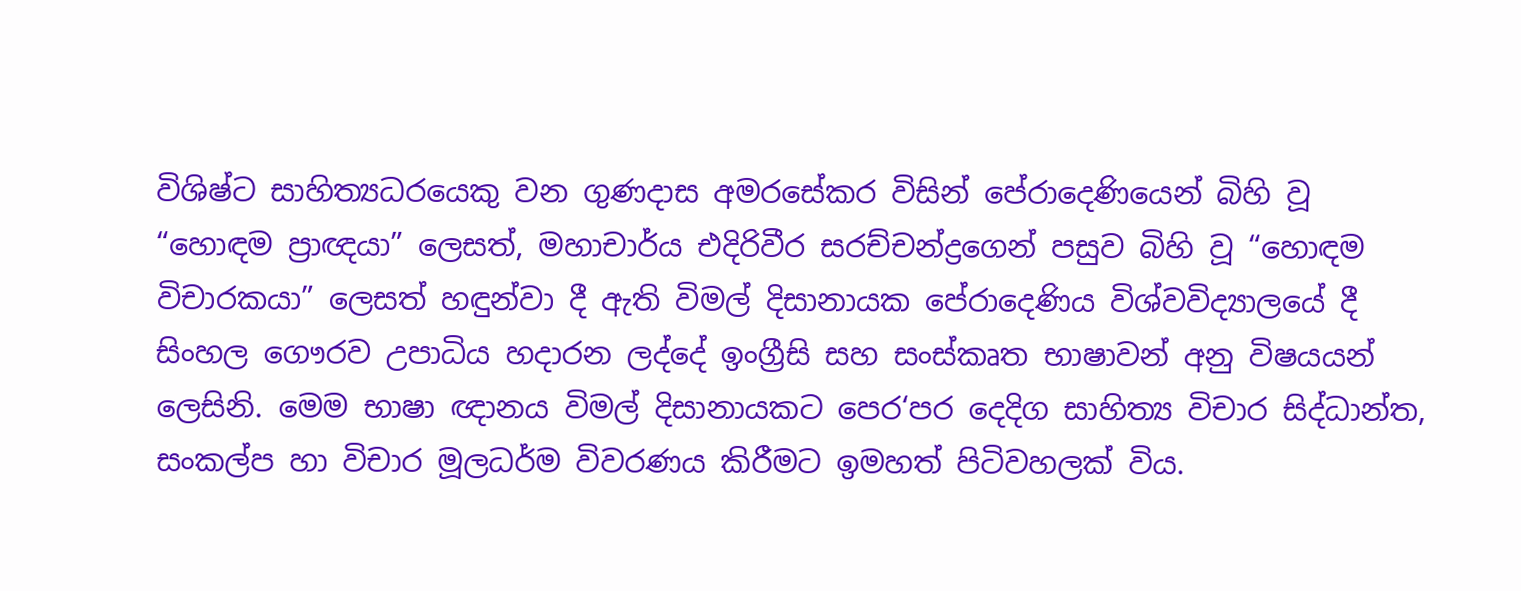විශිෂ්ට සාහිත්‍යධරයෙකු වන ගුණදාස අමරසේකර විසින් පේරාදෙණියෙන් බිහි වූ “හොඳම ප්‍රාඥයා” ලෙසත්, මහාචාර්ය එදිරිවීර සරච්චන්ද්‍රගෙන් පසුව බිහි වූ “හොඳම විචාරකයා” ලෙසත් හඳුන්වා දී ඇති විමල් දිසානායක පේරාදෙණිය විශ්වවිද්‍යාලයේ දී සිංහල ගෞරව උපාධිය හදාරන ලද්දේ ඉංග්‍රීසි සහ සංස්කෘත භාෂාවන් අනු විෂයයන් ලෙසිනි. මෙම භාෂා ඥානය විමල් දිසානායකට පෙර‘පර දෙදිග සාහිත්‍ය විචාර සිද්ධාන්ත, සංකල්ප හා විචාර මූලධර්ම විවරණය කිරීමට ඉමහත් පිටිවහලක් විය.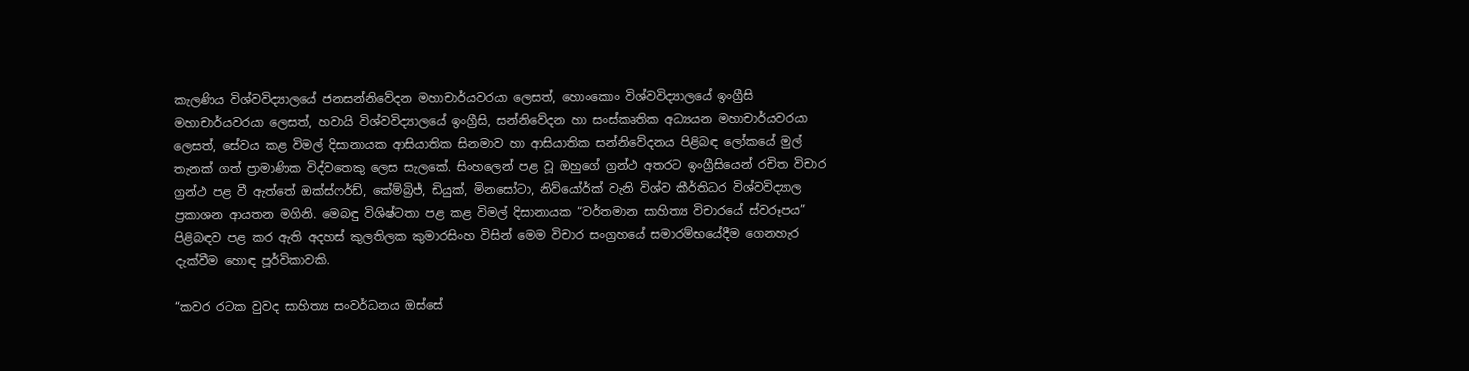කැලණිය විශ්වවිද්‍යාලයේ ජනසන්නිවේදන මහාචාර්යවරයා ලෙසත්, හොංකොං විශ්වවිද්‍යාලයේ ඉංග්‍රීසි මහාචාර්යවරයා ලෙසත්, හවායි විශ්වවිද්‍යාලයේ ඉංග්‍රීසි, සන්නිවේදන හා සංස්කෘතික අධ්‍යයන මහාචාර්යවරයා ලෙසත්, සේවය කළ විමල් දිසානායක ආසියාතික සිනමාව හා ආසියාතික සන්නිවේදනය පිළිබඳ ලෝකයේ මුල් තැනක් ගත් ප්‍රාමාණික විද්වතෙකු ලෙස සැලකේ. සිංහලෙන් පළ වූ ඔහුගේ ග්‍රන්ථ අතරට ඉංග්‍රීසියෙන් රචිත විචාර ග්‍රන්ථ පළ වී ඇත්තේ ඔක්ස්ෆර්ඩ්, කේම්බ්‍රිජ්, ඩියුක්, මිනසෝටා, නිව්යෝර්ක් වැනි විශ්ව කීර්තිධර විශ්වවිද්‍යාල ප්‍රකාශන ආයතන මගිනි. මෙබඳු විශිෂ්ටතා පළ කළ විමල් දිසානායක “වර්තමාන සාහිත්‍ය විචාරයේ ස්වරූපය” පිළිබඳව පළ කර ඇති අදහස් කුලතිලක කුමාරසිංහ විසින් මෙම විචාර සංග්‍රහයේ සමාරම්භයේදීම ගෙනහැර දැක්වීම හොඳ පූර්විකාවකි.

“කවර රටක වුවද සාහිත්‍ය සංවර්ධනය ඔස්සේ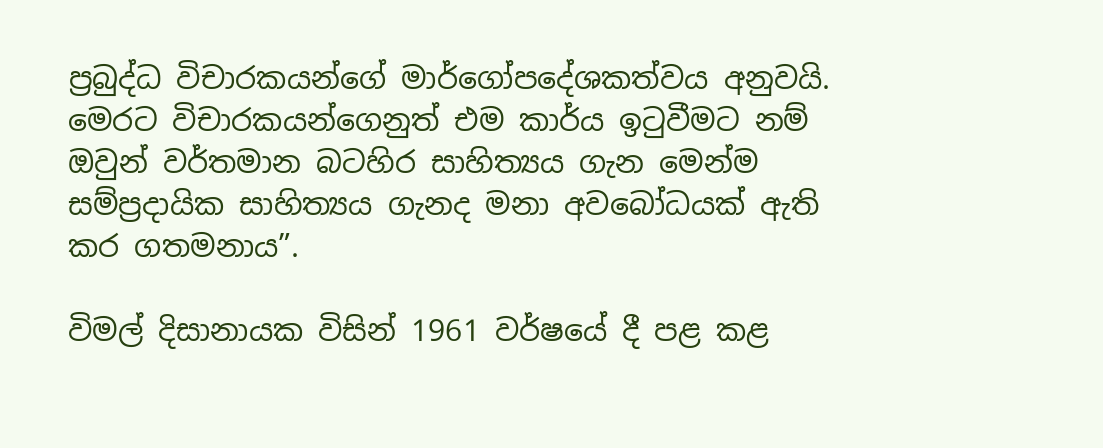ප්‍රබුද්ධ විචාරකයන්ගේ මාර්ගෝපදේශකත්වය අනුවයි. මෙරට විචාරකයන්ගෙනුත් එම කාර්ය ඉටුවීමට නම් ඔවුන් වර්තමාන බටහිර සාහිත්‍යය ගැන මෙන්ම සම්ප්‍රදායික සාහිත්‍යය ගැනද මනා අවබෝධයක් ඇති කර ගතමනාය”.

විමල් දිසානායක විසින් 1961 වර්ෂයේ දී පළ කළ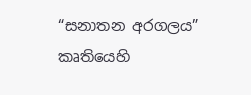“සනාතන අරගලය” කෘතියෙහි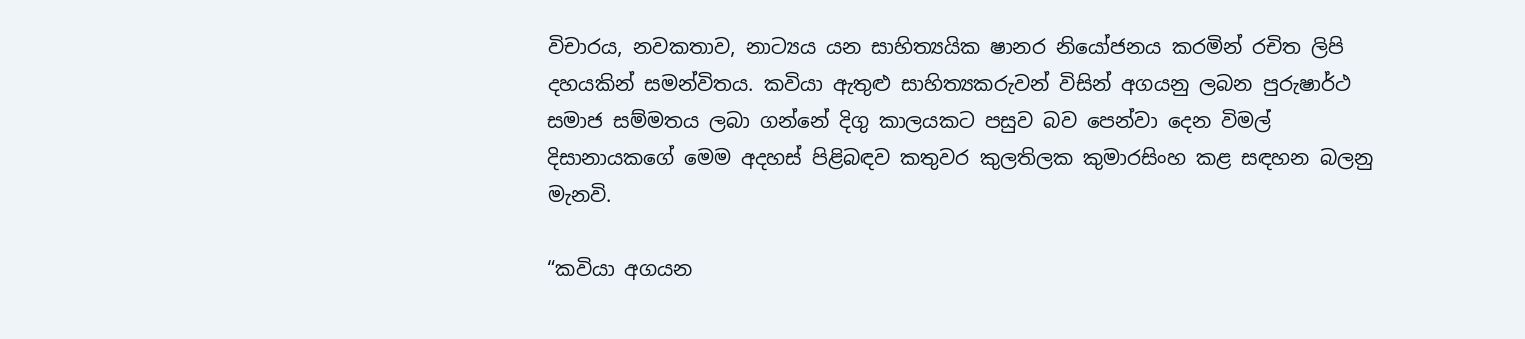විචාරය, නවකතාව, නාට්‍යය යන සාහිත්‍යයික ෂානර නියෝජනය කරමින් රචිත ලිපි දහයකින් සමන්විතය. කවියා ඇතුළු සාහිත්‍යකරුවන් විසින් අගයනු ලබන පුරුෂාර්ථ සමාජ සම්මතය ලබා ගන්නේ දිගු කාලයකට පසුව බව පෙන්වා දෙන විමල් දිසානායකගේ මෙම අදහස් පිළිබඳව කතුවර කුලතිලක කුමාරසිංහ කළ සඳහන බලනු මැනවි.

“කවියා අගයන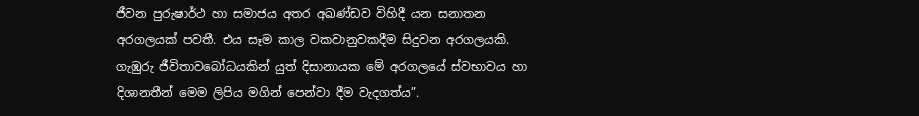ජීවන පුරුෂාර්ථ හා සමාජය අතර අඛණ්ඩව විහිදී යන සනාතන අරගලයක් පවතී. එය සෑම කාල වකවානුවකදීම සිදුවන අරගලයකි. ගැඹුරු ජීවිතාවබෝධයකින් යුත් දිසානායක මේ අරගලයේ ස්වභාවය හා දිශානතීන් මෙම ලිපිය මගින් පෙන්වා දීම වැදගත්ය”.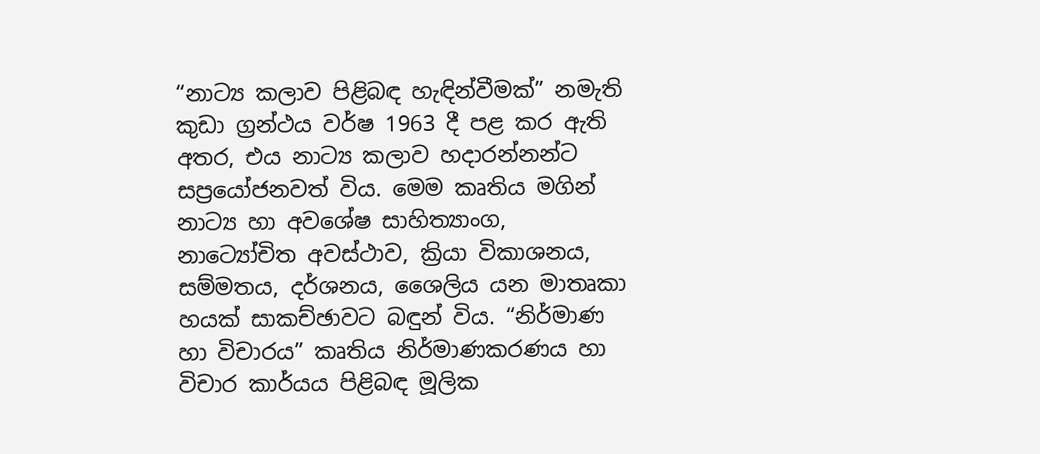“නාට්‍ය කලාව පිළිබඳ හැඳින්වීමක්” නමැති කුඩා ග්‍රන්ථය වර්ෂ 1963 දී පළ කර ඇති අතර, එය නාට්‍ය කලාව හදාරන්නන්ට සප්‍රයෝජනවත් විය. මෙම කෘතිය මගින් නාට්‍ය හා අවශේෂ සාහිත්‍යාංග, නාට්‍යෝචිත අවස්ථාව, ක්‍රියා විකාශනය, සම්මතය, දර්ශනය, ශෛලිය යන මාතෘකා හයක් සාකච්ඡාවට බඳුන් විය. “නිර්මාණ හා විචාරය” කෘතිය නිර්මාණකරණය හා විචාර කාර්යය පිළිබඳ මූලික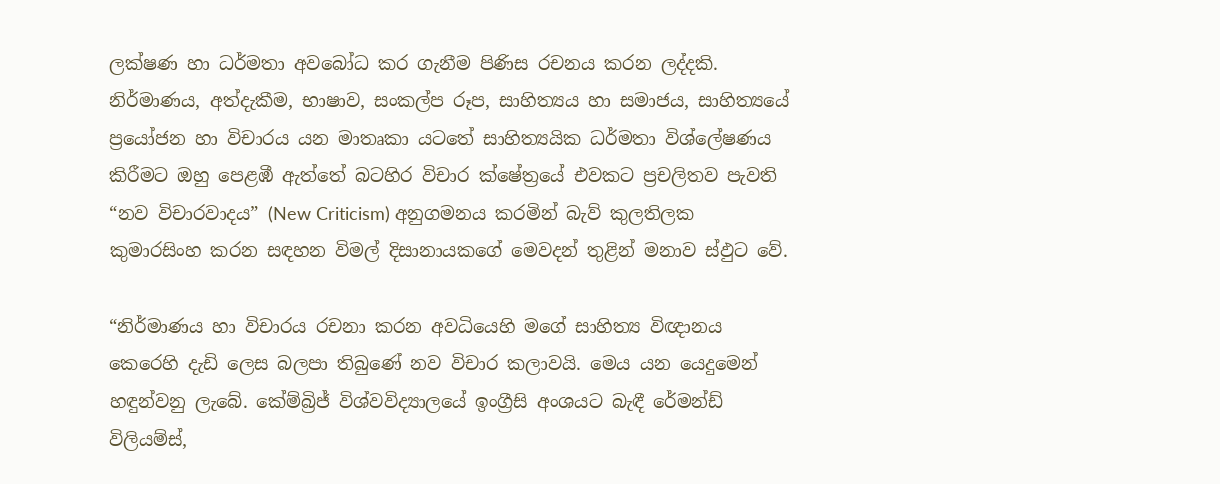ලක්ෂණ හා ධර්මතා අවබෝධ කර ගැනීම පිණිස රචනය කරන ලද්දකි. නිර්මාණය, අත්දැකීම, භාෂාව, සංකල්ප රූප, සාහිත්‍යය හා සමාජය, සාහිත්‍යයේ ප්‍රයෝජන හා විචාරය යන මාතෘකා යටතේ සාහිත්‍යයික ධර්මතා විශ්ලේෂණය කිරීමට ඔහු පෙළඹී ඇත්තේ බටහිර විචාර ක්ෂේත්‍රයේ එවකට ප්‍රචලිතව පැවති “නව විචාරවාදය” (New Criticism) අනුගමනය කරමින් බැව් කුලතිලක කුමාරසිංහ කරන සඳහන විමල් දිසානායකගේ මෙවදන් තුළින් මනාව ස්ඵුට වේ.

“නිර්මාණය හා විචාරය රචනා කරන අවධියෙහි මගේ සාහිත්‍ය විඥානය කෙරෙහි දැඩි ලෙස බලපා තිබුණේ නව විචාර කලාවයි. මෙය යන යෙදුමෙන් හඳුන්වනු ලැබේ. කේම්බ්‍රිජ් විශ්වවිද්‍යාලයේ ඉංග්‍රීසි අංශයට බැඳී රේමන්ඩ් විලියම්ස්,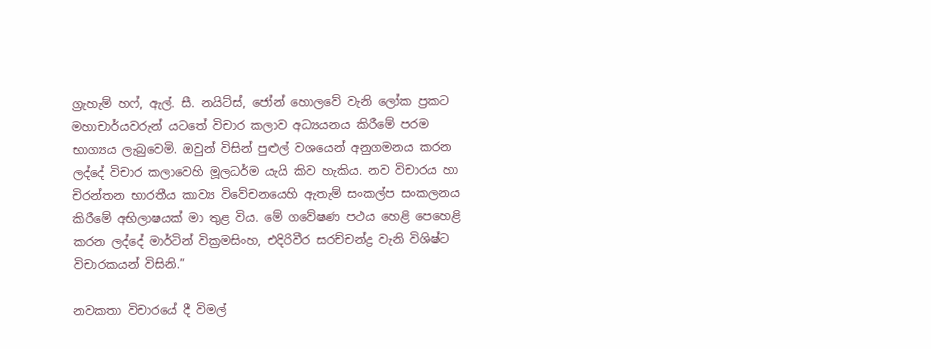ග්‍රැහැම් හෆ්, ඇල්. සී. නයිට්ස්, ජෝන් හොලවේ වැනි ලෝක ප්‍රකට මහාචාර්යවරුන් යටතේ විචාර කලාව අධ්‍යයනය කිරීමේ පරම භාග්‍යය ලැබුවෙමි. ඔවුන් විසින් පුළුල් වශයෙන් අනුගමනය කරන ලද්දේ විචාර කලාවෙහි මූලධර්ම යැයි කිව හැකිය. නව විචාරය හා චිරන්තන භාරතීය කාව්‍ය විවේචනයෙහි ඇතැම් සංකල්ප සංකලනය කිරීමේ අභිලාෂයක් මා තුළ විය. මේ ගවේෂණ පථය හෙළි පෙහෙළි කරන ලද්දේ මාර්ටින් වික්‍රමසිංහ, එදිරිවීර සරච්චන්ද්‍ර වැනි විශිෂ්ට විචාරකයන් විසිනි.”

නවකතා විචාරයේ දී විමල්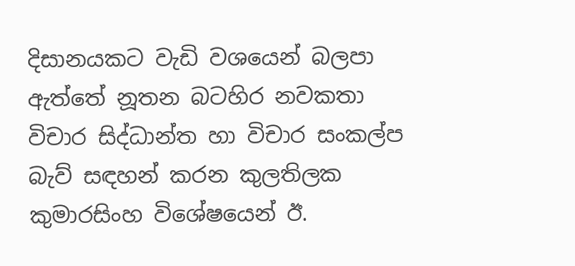දිසානයකට වැඩි වශයෙන් බලපා ඇත්තේ නූතන බටහිර නවකතා විචාර සිද්ධාන්ත හා විචාර සංකල්ප බැව් සඳහන් කරන කුලතිලක කුමාරසිංහ විශේෂයෙන් ඊ.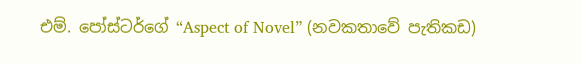එම්. පෝස්ටර්ගේ “Aspect of Novel” (නවකතාවේ පැතිකඩ)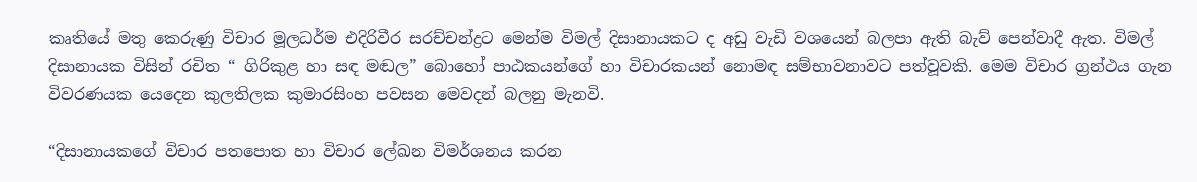කෘතියේ මතු කෙරුණු විචාර මූලධර්ම එදිරිවීර සරච්චන්ද්‍රට මෙන්ම විමල් දිසානායකට ද අඩු වැඩි වශයෙන් බලපා ඇති බැව් පෙන්වාදී ඇත. විමල් දිසානායක විසින් රචිත “ ගිරිකුළ හා සඳ මඬල” බොහෝ පාඨකයන්ගේ හා විචාරකයන් නොමඳ සම්භාවනාවට පත්වූවකි. මෙම විචාර ග්‍රන්ථය ගැන විවරණයක යෙදෙන කුලතිලක කුමාරසිංහ පවසන මෙවදන් බලනු මැනවි.

“දිසානායකගේ විචාර පතපොත හා විචාර ලේඛන විමර්ශනය කරන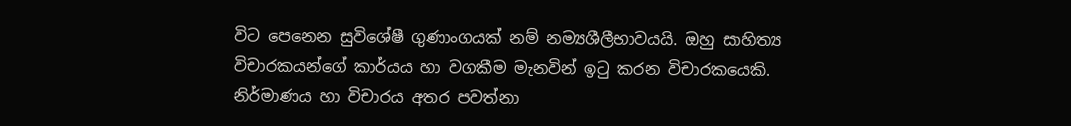විට පෙනෙන සුවිශේෂී ගුණාංගයක් නම් නම්‍යශීලීභාවයයි. ඔහු සාහිත්‍ය විචාරකයන්ගේ කාර්යය හා වගකීම මැනවින් ඉටු කරන විචාරකයෙකි. නිර්මාණය හා විචාරය අතර පවත්නා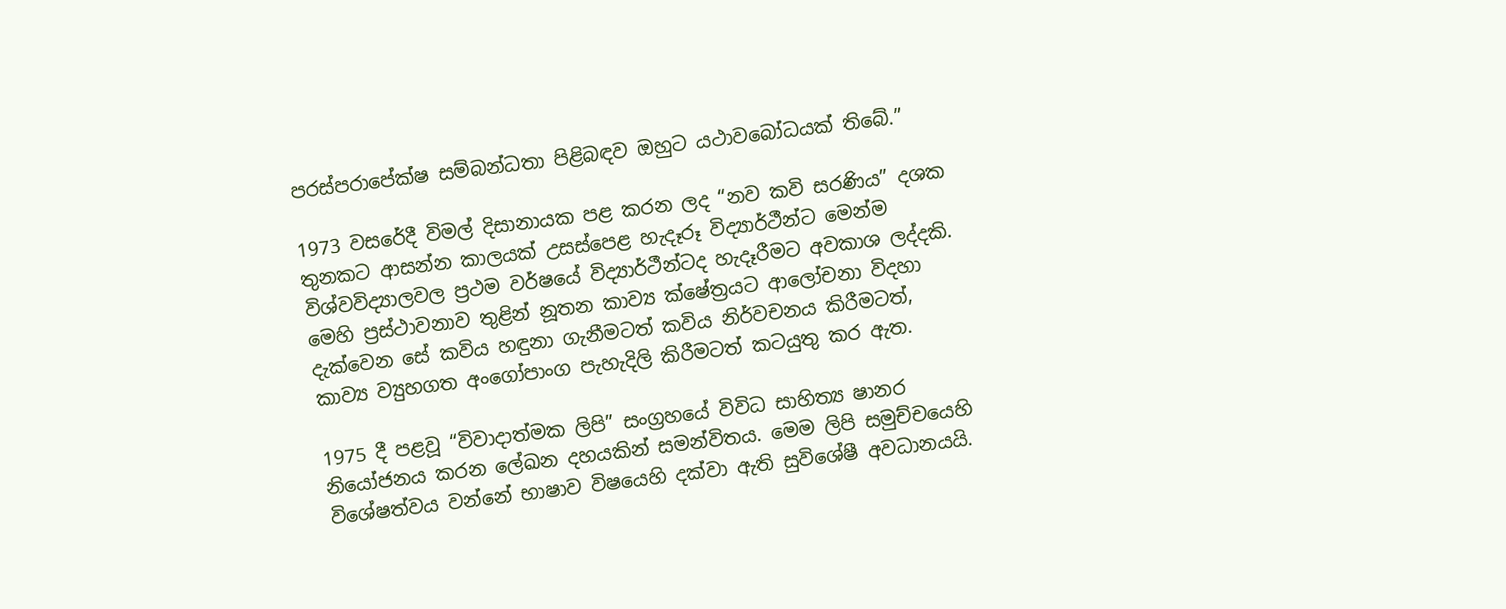පරස්පරාපේක්ෂ සම්බන්ධතා පිළිබඳව ඔහුට යථාවබෝධයක් තිබේ.”

1973 වසරේදී විමල් දිසානායක පළ කරන ලද “නව කවි සරණිය” දශක තුනකට ආසන්න කාලයක් උසස්පෙළ හැදෑරූ විද්‍යාර්ථීන්ට මෙන්ම විශ්වවිද්‍යාලවල ප්‍රථම වර්ෂයේ විද්‍යාර්ථීන්ටද හැදෑරීමට අවකාශ ලද්දකි. මෙහි ප්‍රස්ථාවනාව තුළින් නූතන කාව්‍ය ක්ෂේත්‍රයට ආලෝචනා විදහා දැක්වෙන සේ කවිය හඳුනා ගැනීමටත් කවිය නිර්වචනය කිරීමටත්, කාව්‍ය ව්‍යුහගත අංගෝපාංග පැහැදිලි කිරීමටත් කටයුතු කර ඇත.

1975 දී පළවූ “විවාදාත්මක ලිපි” සංග්‍රහයේ විවිධ සාහිත්‍ය ෂානර නියෝජනය කරන ලේඛන දහයකින් සමන්විතය. මෙම ලිපි සමුච්චයෙහි විශේෂත්වය වන්නේ භාෂාව විෂයෙහි දක්වා ඇති සුවිශේෂී අවධානයයි.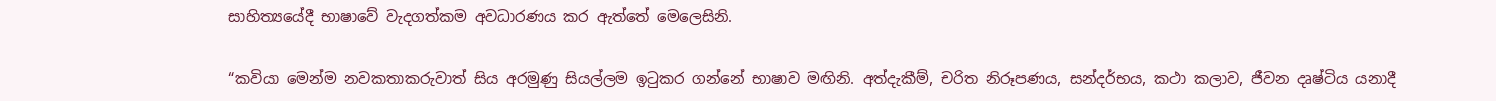සාහිත්‍යයේදී භාෂාවේ වැදගත්කම අවධාරණය කර ඇත්තේ මෙලෙසිනි.

“කවියා මෙන්ම නවකතාකරුවාත් සිය අරමුණු සියල්ලම ඉටුකර ගන්නේ භාෂාව මඟිනි. අත්දැකීම්, චරිත නිරූපණය, සන්දර්භය, කථා කලාව, ජීවන දෘෂ්ටිය යනාදී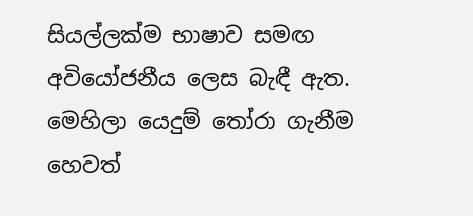සියල්ලක්ම භාෂාව සමඟ අවියෝජනීය ලෙස බැඳී ඇත. මෙහිලා යෙදුම් තෝරා ගැනීම හෙවත්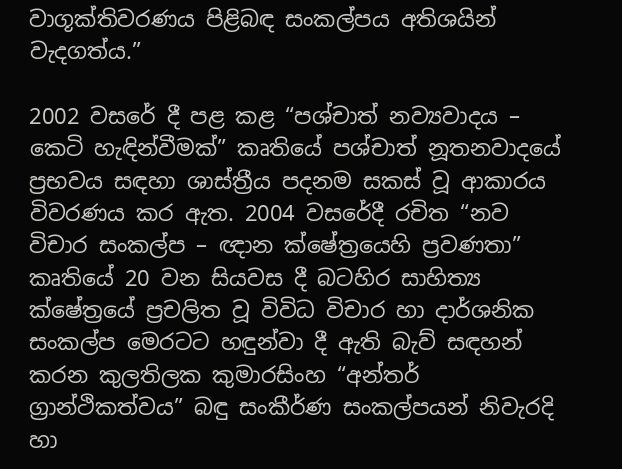වාගූක්තිවරණය පිළිබඳ සංකල්පය අතිශයින් වැදගත්ය.”

2002 වසරේ දී පළ කළ “පශ්චාත් නව්‍යවාදය – කෙටි හැඳින්වීමක්” කෘතියේ පශ්චාත් නූතනවාදයේ ප්‍රභවය සඳහා ශාස්ත්‍රීය පදනම සකස් වූ ආකාරය විවරණය කර ඇත. 2004 වසරේදී රචිත “නව විචාර සංකල්ප – ඥාන ක්ෂේත්‍රයෙහි ප්‍රවණතා” කෘතියේ 20 වන සියවස දී බටහිර සාහිත්‍ය ක්ෂේත්‍රයේ ප්‍රචලිත වූ විවිධ විචාර හා දාර්ශනික සංකල්ප මෙරටට හඳුන්වා දී ඇති බැව් සඳහන් කරන කුලතිලක කුමාරසිංහ “අන්තර් ග්‍රාන්ථිකත්වය” බඳු සංකීර්ණ සංකල්පයන් නිවැරදි හා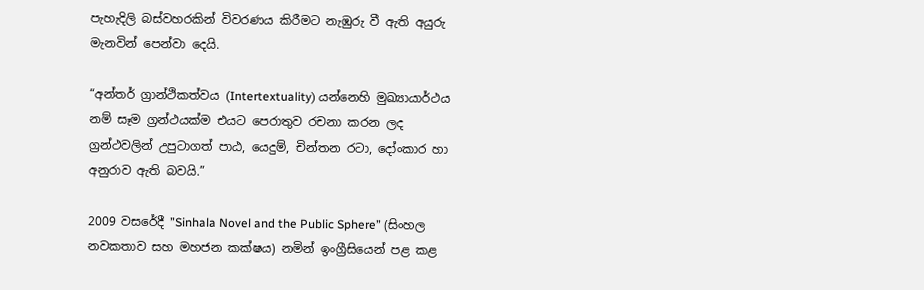පැහැදිලි බස්වහරකින් විවරණය කිරීමට නැඹුරු වී ඇති අයුරු මැනවින් පෙන්වා දෙයි.

“අන්තර් ග්‍රාන්ථිකත්වය (Intertextuality) යන්නෙහි මුඛ්‍යායාර්ථය නම් සෑම ග්‍රන්ථයක්ම එයට පෙරාතුව රචනා කරන ලද ග්‍රන්ථවලින් උපුටාගත් පාඨ, යෙදුම්, චින්තන රටා, දෝංකාර හා අනුරාව ඇති බවයි.”

2009 වසරේදී ”Sinhala Novel and the Public Sphere” (සිංහල නවකතාව සහ මහජන කක්ෂය) නමින් ඉංග්‍රීසියෙන් පළ කළ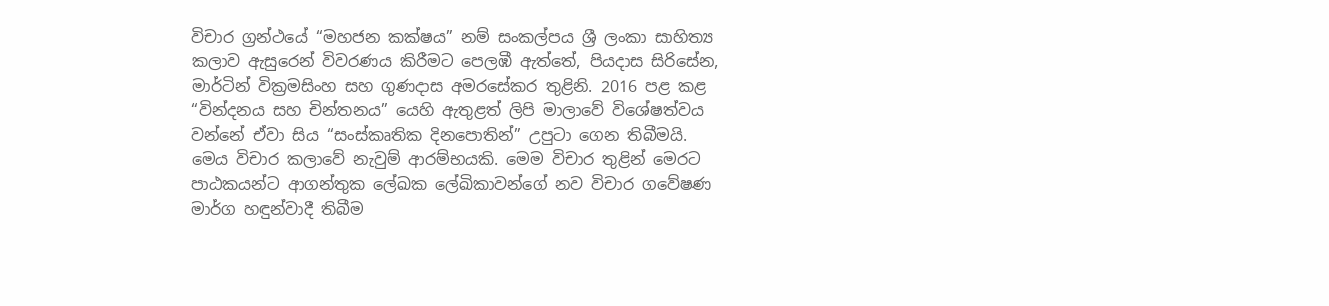විචාර ග්‍රන්ථයේ “මහජන කක්ෂය” නම් සංකල්පය ශ්‍රී ලංකා සාහිත්‍ය කලාව ඇසුරෙන් විවරණය කිරීමට පෙලඹී ඇත්තේ, පියදාස සිරිසේන, මාර්ටින් වික්‍රමසිංහ සහ ගුණදාස අමරසේකර තුළිනි. 2016 පළ කළ “වින්දනය සහ චින්තනය” යෙහි ඇතුළත් ලිපි මාලාවේ විශේෂත්වය වන්නේ ඒවා සිය “සංස්කෘතික දිනපොතින්” උපුටා ගෙන තිබීමයි. මෙය විචාර කලාවේ නැවුම් ආරම්භයකි. මෙම විචාර තුළින් මෙරට පාඨකයන්ට ආගන්තුක ලේඛක ලේඛිකාවන්ගේ නව විචාර ගවේෂණ මාර්ග හඳුන්වාදී තිබීම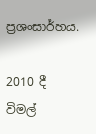ප්‍රශංසාර්හය.

2010 දී විමල්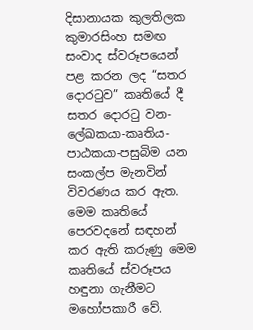දිසානායක කුලතිලක කුමාරසිංහ සමඟ සංවාද ස්වරූපයෙන් පළ කරන ලද “සතර දොරටුව” කෘතියේ දී සතර දොරටු වන-ලේඛකයා-කෘතිය-පාඨකයා-පසුබිම යන සංකල්ප මැනවින් විවරණය කර ඇත. මෙම කෘතියේ පෙරවදනේ සඳහන් කර ඇති කරුණු මෙම කෘතියේ ස්වරූපය හඳුනා ගැනීමට මහෝපකාරී වේ.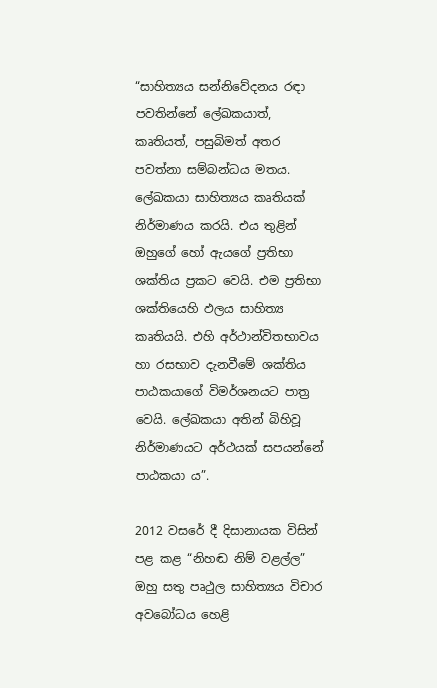“සාහිත්‍යය සන්නිවේදනය රඳා පවතින්නේ ලේඛකයාත්, කෘතියත්, පසුබිමත් අතර පවත්නා සම්බන්ධය මතය. ලේඛකයා සාහිත්‍යය කෘතියක් නිර්මාණය කරයි. එය තුළින් ඔහුගේ හෝ ඇයගේ ප්‍රතිභා ශක්තිය ප්‍රකට වෙයි. එම ප්‍රතිභා ශක්තියෙහි ඵලය සාහිත්‍ය කෘතියයි. එහි අර්ථාන්විතභාවය හා රසභාව දැනවීමේ ශක්තිය පාඨකයාගේ විමර්ශනයට පාත්‍ර වෙයි. ලේඛකයා අතින් බිහිවූ නිර්මාණයට අර්ථයක් සපයන්නේ පාඨකයා ය”.

2012 වසරේ දී දිසානායක විසින් පළ කළ “නිහඬ නිම් වළල්ල” ඔහු සතු පෘථුල සාහිත්‍යය විචාර අවබෝධය හෙළි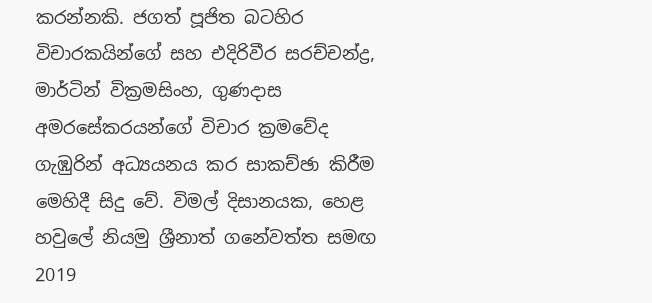කරන්නකි. ජගත් පූජිත බටහිර විචාරකයින්ගේ සහ එදිරිවීර සරච්චන්ද්‍ර, මාර්ටින් වික්‍රමසිංහ, ගුණදාස අමරසේකරයන්ගේ විචාර ක්‍රමවේද ගැඹුරින් අධ්‍යයනය කර සාකච්ඡා කිරීම මෙහිදී සිදු වේ. විමල් දිසානයක, හෙළ හවුලේ නියමු ශ්‍රීනාත් ගනේවත්ත සමඟ 2019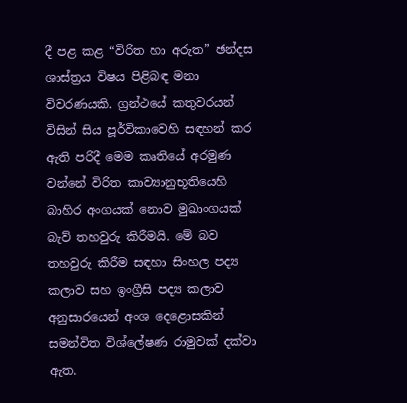දී පළ කළ “විරිත හා අරුත” ඡන්දස ශාස්ත්‍රය විෂය පිළිබඳ මනා විවරණයකි. ග්‍රන්ථයේ කතුවරයන් විසින් සිය පූර්විකාවෙහි සඳහන් කර ඇති පරිදී මෙම කෘතියේ අරමුණ වන්නේ විරිත කාව්‍යානුභූතියෙහි බාහිර අංගයක් නොව මුඛාංගයක් බැව් තහවුරු කිරීමයි. මේ බව තහවුරු කිරීම සඳහා සිංහල පද්‍ය කලාව සහ ඉංග්‍රීසි පද්‍ය කලාව අනුසාරයෙන් අංශ දෙළොසකින් සමන්විත විශ්ලේෂණ රාමුවක් දක්වා ඇත.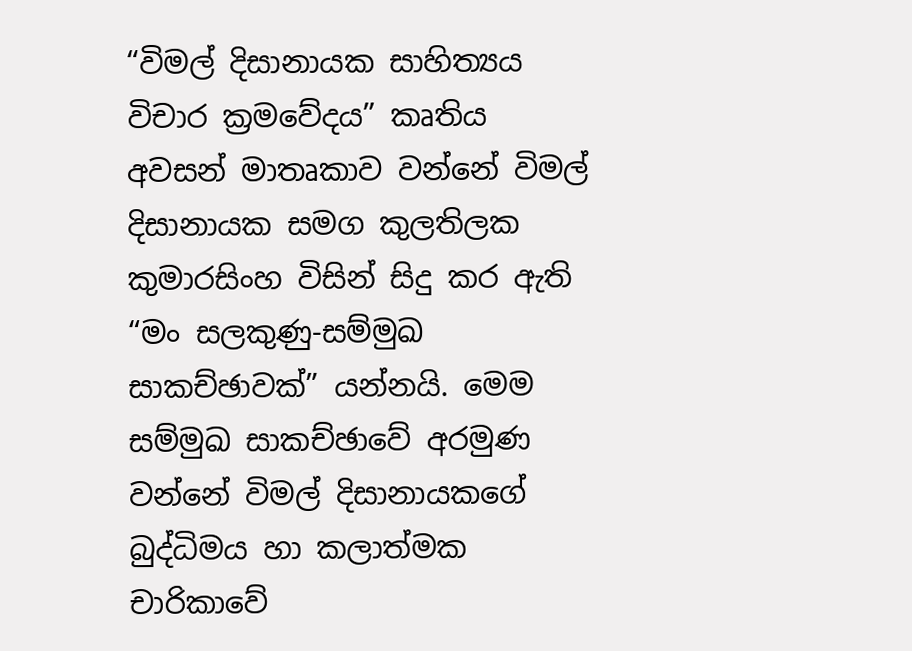“විමල් දිසානායක සාහිත්‍යය විචාර ක්‍රමවේදය” කෘතිය අවසන් මාතෘකාව වන්නේ විමල් දිසානායක සමග කුලතිලක කුමාරසිංහ විසින් සිදු කර ඇති “මං සලකුණු-සම්මුඛ සාකච්ඡාවක්” යන්නයි. මෙම සම්මුඛ සාකච්ඡාවේ අරමුණ වන්නේ විමල් දිසානායකගේ බුද්ධිමය හා කලාත්මක චාරිකාවේ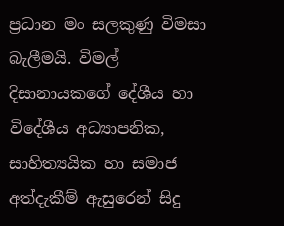ප්‍රධාන මං සලකුණු විමසා බැලීමයි. විමල් දිසානායකගේ දේශීය හා විදේශීය අධ්‍යාපනික, සාහිත්‍යයික හා සමාජ අත්දැකීම් ඇසුරෙන් සිදු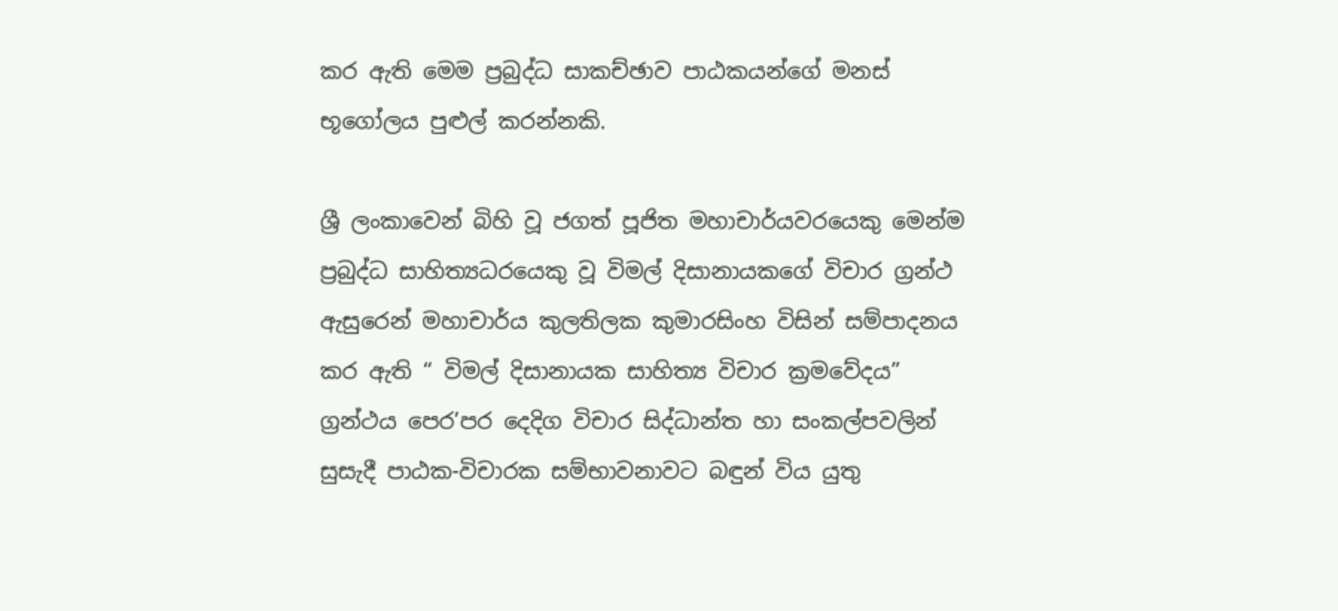කර ඇති මෙම ප්‍රබුද්ධ සාකච්ඡාව පාඨකයන්ගේ මනස් භූගෝලය පුළුල් කරන්නකි.

ශ්‍රී ලංකාවෙන් බිහි වූ ජගත් පූජිත මහාචාර්යවරයෙකු මෙන්ම ප්‍රබුද්ධ සාහිත්‍යධරයෙකු වූ විමල් දිසානායකගේ විචාර ග්‍රන්ථ ඇසුරෙන් මහාචාර්ය කුලතිලක කුමාරසිංහ විසින් සම්පාදනය කර ඇති “ විමල් දිසානායක සාහිත්‍ය විචාර ක්‍රමවේදය” ග්‍රන්ථය පෙර’පර දෙදිග විචාර සිද්ධාන්ත හා සංකල්පවලින් සුසැදී පාඨක-විචාරක සම්භාවනාවට බඳුන් විය යුතු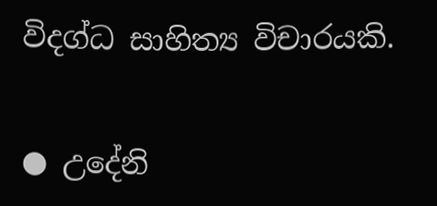විදග්ධ සාහිත්‍ය විචාරයකි.

● උදේනි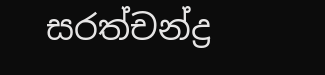සරත්චන්ද්‍ර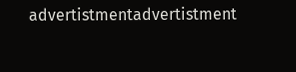advertistmentadvertistment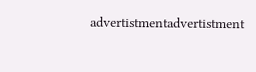advertistmentadvertistment